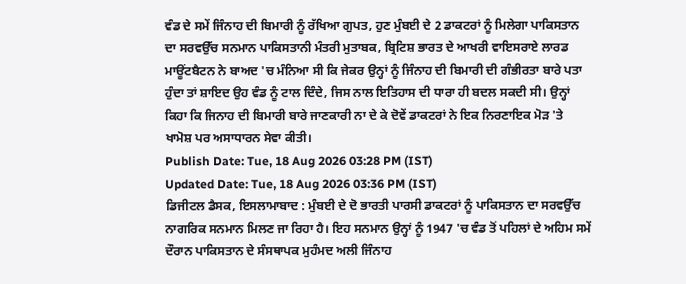ਵੰਡ ਦੇ ਸਮੇਂ ਜਿੰਨਾਹ ਦੀ ਬਿਮਾਰੀ ਨੂੰ ਰੱਖਿਆ ਗੁਪਤ, ਹੁਣ ਮੁੰਬਈ ਦੇ 2 ਡਾਕਟਰਾਂ ਨੂੰ ਮਿਲੇਗਾ ਪਾਕਿਸਤਾਨ ਦਾ ਸਰਵਉੱਚ ਸਨਮਾਨ ਪਾਕਿਸਤਾਨੀ ਮੰਤਰੀ ਮੁਤਾਬਕ, ਬ੍ਰਿਟਿਸ਼ ਭਾਰਤ ਦੇ ਆਖਰੀ ਵਾਇਸਰਾਏ ਲਾਰਡ ਮਾਊਂਟਬੈਟਨ ਨੇ ਬਾਅਦ 'ਚ ਮੰਨਿਆ ਸੀ ਕਿ ਜੇਕਰ ਉਨ੍ਹਾਂ ਨੂੰ ਜਿੰਨਾਹ ਦੀ ਬਿਮਾਰੀ ਦੀ ਗੰਭੀਰਤਾ ਬਾਰੇ ਪਤਾ ਹੁੰਦਾ ਤਾਂ ਸ਼ਾਇਦ ਉਹ ਵੰਡ ਨੂੰ ਟਾਲ ਦਿੰਦੇ, ਜਿਸ ਨਾਲ ਇਤਿਹਾਸ ਦੀ ਧਾਰਾ ਹੀ ਬਦਲ ਸਕਦੀ ਸੀ। ਉਨ੍ਹਾਂ ਕਿਹਾ ਕਿ ਜਿਨਾਹ ਦੀ ਬਿਮਾਰੀ ਬਾਰੇ ਜਾਣਕਾਰੀ ਨਾ ਦੇ ਕੇ ਦੋਵੇਂ ਡਾਕਟਰਾਂ ਨੇ ਇਕ ਨਿਰਣਾਇਕ ਮੋੜ 'ਤੇ ਖਾਮੋਸ਼ ਪਰ ਅਸਾਧਾਰਨ ਸੇਵਾ ਕੀਤੀ।
Publish Date: Tue, 18 Aug 2026 03:28 PM (IST)
Updated Date: Tue, 18 Aug 2026 03:36 PM (IST)
ਡਿਜੀਟਲ ਡੈਸਕ, ਇਸਲਾਮਾਬਾਦ : ਮੁੰਬਈ ਦੇ ਦੋ ਭਾਰਤੀ ਪਾਰਸੀ ਡਾਕਟਰਾਂ ਨੂੰ ਪਾਕਿਸਤਾਨ ਦਾ ਸਰਵਉੱਚ ਨਾਗਰਿਕ ਸਨਮਾਨ ਮਿਲਣ ਜਾ ਰਿਹਾ ਹੈ। ਇਹ ਸਨਮਾਨ ਉਨ੍ਹਾਂ ਨੂੰ 1947 'ਚ ਵੰਡ ਤੋਂ ਪਹਿਲਾਂ ਦੇ ਅਹਿਮ ਸਮੇਂ ਦੌਰਾਨ ਪਾਕਿਸਤਾਨ ਦੇ ਸੰਸਥਾਪਕ ਮੁਹੰਮਦ ਅਲੀ ਜਿੰਨਾਹ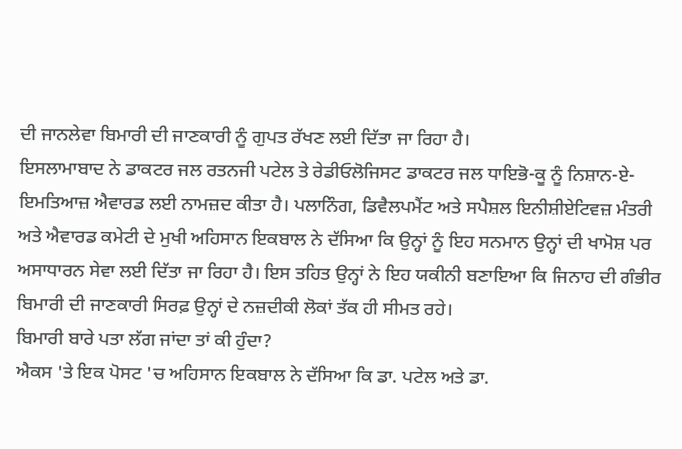ਦੀ ਜਾਨਲੇਵਾ ਬਿਮਾਰੀ ਦੀ ਜਾਣਕਾਰੀ ਨੂੰ ਗੁਪਤ ਰੱਖਣ ਲਈ ਦਿੱਤਾ ਜਾ ਰਿਹਾ ਹੈ।
ਇਸਲਾਮਾਬਾਦ ਨੇ ਡਾਕਟਰ ਜਲ ਰਤਨਜੀ ਪਟੇਲ ਤੇ ਰੇਡੀਓਲੋਜਿਸਟ ਡਾਕਟਰ ਜਲ ਧਾਇਭੋ-ਕੂ ਨੂੰ ਨਿਸ਼ਾਨ-ਏ-ਇਮਤਿਆਜ਼ ਐਵਾਰਡ ਲਈ ਨਾਮਜ਼ਦ ਕੀਤਾ ਹੈ। ਪਲਾਨਿੰਗ, ਡਿਵੈਲਪਮੈਂਟ ਅਤੇ ਸਪੈਸ਼ਲ ਇਨੀਸ਼ੀਏਟਿਵਜ਼ ਮੰਤਰੀ ਅਤੇ ਐਵਾਰਡ ਕਮੇਟੀ ਦੇ ਮੁਖੀ ਅਹਿਸਾਨ ਇਕਬਾਲ ਨੇ ਦੱਸਿਆ ਕਿ ਉਨ੍ਹਾਂ ਨੂੰ ਇਹ ਸਨਮਾਨ ਉਨ੍ਹਾਂ ਦੀ ਖਾਮੋਸ਼ ਪਰ ਅਸਾਧਾਰਨ ਸੇਵਾ ਲਈ ਦਿੱਤਾ ਜਾ ਰਿਹਾ ਹੈ। ਇਸ ਤਹਿਤ ਉਨ੍ਹਾਂ ਨੇ ਇਹ ਯਕੀਨੀ ਬਣਾਇਆ ਕਿ ਜਿਨਾਹ ਦੀ ਗੰਭੀਰ ਬਿਮਾਰੀ ਦੀ ਜਾਣਕਾਰੀ ਸਿਰਫ਼ ਉਨ੍ਹਾਂ ਦੇ ਨਜ਼ਦੀਕੀ ਲੋਕਾਂ ਤੱਕ ਹੀ ਸੀਮਤ ਰਹੇ।
ਬਿਮਾਰੀ ਬਾਰੇ ਪਤਾ ਲੱਗ ਜਾਂਦਾ ਤਾਂ ਕੀ ਹੁੰਦਾ?
ਐਕਸ 'ਤੇ ਇਕ ਪੋਸਟ 'ਚ ਅਹਿਸਾਨ ਇਕਬਾਲ ਨੇ ਦੱਸਿਆ ਕਿ ਡਾ. ਪਟੇਲ ਅਤੇ ਡਾ.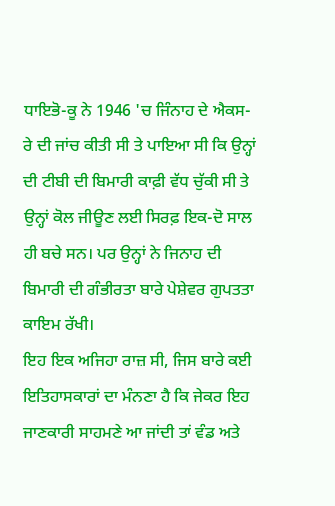ਧਾਇਭੋ-ਕੂ ਨੇ 1946 'ਚ ਜਿੰਨਾਹ ਦੇ ਐਕਸ-ਰੇ ਦੀ ਜਾਂਚ ਕੀਤੀ ਸੀ ਤੇ ਪਾਇਆ ਸੀ ਕਿ ਉਨ੍ਹਾਂ ਦੀ ਟੀਬੀ ਦੀ ਬਿਮਾਰੀ ਕਾਫ਼ੀ ਵੱਧ ਚੁੱਕੀ ਸੀ ਤੇ ਉਨ੍ਹਾਂ ਕੋਲ ਜੀਊਣ ਲਈ ਸਿਰਫ਼ ਇਕ-ਦੋ ਸਾਲ ਹੀ ਬਚੇ ਸਨ। ਪਰ ਉਨ੍ਹਾਂ ਨੇ ਜਿਨਾਹ ਦੀ ਬਿਮਾਰੀ ਦੀ ਗੰਭੀਰਤਾ ਬਾਰੇ ਪੇਸ਼ੇਵਰ ਗੁਪਤਤਾ ਕਾਇਮ ਰੱਖੀ।
ਇਹ ਇਕ ਅਜਿਹਾ ਰਾਜ਼ ਸੀ, ਜਿਸ ਬਾਰੇ ਕਈ ਇਤਿਹਾਸਕਾਰਾਂ ਦਾ ਮੰਨਣਾ ਹੈ ਕਿ ਜੇਕਰ ਇਹ ਜਾਣਕਾਰੀ ਸਾਹਮਣੇ ਆ ਜਾਂਦੀ ਤਾਂ ਵੰਡ ਅਤੇ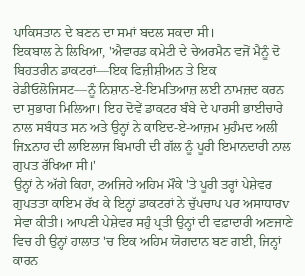ਪਾਕਿਸਤਾਨ ਦੇ ਬਣਨ ਦਾ ਸਮਾਂ ਬਦਲ ਸਕਦਾ ਸੀ।
ਇਕਬਾਲ ਨੇ ਲਿਖਿਆ, 'ਐਵਾਰਡ ਕਮੇਟੀ ਦੇ ਚੇਅਰਮੈਨ ਵਜੋਂ ਮੈਨੂੰ ਦੋ ਬਿਹਤਰੀਨ ਡਾਕਟਰਾਂ—ਇਕ ਫਿਜ਼ੀਸ਼ੀਅਨ ਤੇ ਇਕ ਰੇਡੀਓਲੋਜਿਸਟ—ਨੂੰ ਨਿਸ਼ਾਨ-ਏ-ਇਮਤਿਆਜ਼ ਲਈ ਨਾਮਜ਼ਦ ਕਰਨ ਦਾ ਸੁਭਾਗ ਮਿਲਿਆ। ਇਹ ਦੋਵੇਂ ਡਾਕਟਰ ਬੰਬੇ ਦੇ ਪਾਰਸੀ ਭਾਈਚਾਰੇ ਨਾਲ ਸਬੰਧਤ ਸਨ ਅਤੇ ਉਨ੍ਹਾਂ ਨੇ ਕਾਇਦ-ਏ-ਆਜ਼ਮ ਮੁਹੰਮਦ ਅਲੀ ਜਿxਨਾਹ ਦੀ ਲਾਇਲਾਜ ਬਿਮਾਰੀ ਦੀ ਗੱਲ ਨੂੰ ਪੂਰੀ ਇਮਾਨਦਾਰੀ ਨਾਲ ਗੁਪਤ ਰੱਖਿਆ ਸੀ।'
ਉਨ੍ਹਾਂ ਨੇ ਅੱਗੇ ਕਿਹਾ, ਟਅਜਿਹੇ ਅਹਿਮ ਮੌਕੇ 'ਤੇ ਪੂਰੀ ਤਰ੍ਹਾਂ ਪੇਸ਼ੇਵਰ ਗੁਪਤਤਾ ਕਾਇਮ ਰੱਖ ਕੇ ਇਨ੍ਹਾਂ ਡਾਕਟਰਾਂ ਨੇ ਚੁੱਪਚਾਪ ਪਰ ਅਸਾਧਾਰv ਸੇਵਾ ਕੀਤੀ। ਆਪਣੀ ਪੇਸ਼ੇਵਰ ਸਹੁੰ ਪ੍ਰਤੀ ਉਨ੍ਹਾਂ ਦੀ ਵਫ਼ਾਦਾਰੀ ਅਣਜਾਣੇ ਵਿਚ ਹੀ ਉਨ੍ਹਾਂ ਹਾਲਾਤ 'ਚ ਇਕ ਅਹਿਮ ਯੋਗਦਾਨ ਬਣ ਗਈ, ਜਿਨ੍ਹਾਂ ਕਾਰਨ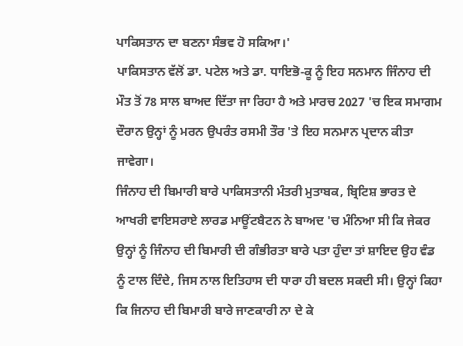ਪਾਕਿਸਤਾਨ ਦਾ ਬਣਨਾ ਸੰਭਵ ਹੋ ਸਕਿਆ।'
ਪਾਕਿਸਤਾਨ ਵੱਲੋਂ ਡਾ. ਪਟੇਲ ਅਤੇ ਡਾ. ਧਾਇਭੋ-ਕੂ ਨੂੰ ਇਹ ਸਨਮਾਨ ਜਿੰਨਾਹ ਦੀ ਮੌਤ ਤੋਂ 78 ਸਾਲ ਬਾਅਦ ਦਿੱਤਾ ਜਾ ਰਿਹਾ ਹੈ ਅਤੇ ਮਾਰਚ 2027 'ਚ ਇਕ ਸਮਾਗਮ ਦੌਰਾਨ ਉਨ੍ਹਾਂ ਨੂੰ ਮਰਨ ਉਪਰੰਤ ਰਸਮੀ ਤੌਰ 'ਤੇ ਇਹ ਸਨਮਾਨ ਪ੍ਰਦਾਨ ਕੀਤਾ ਜਾਵੇਗਾ।
ਜਿੰਨਾਹ ਦੀ ਬਿਮਾਰੀ ਬਾਰੇ ਪਾਕਿਸਤਾਨੀ ਮੰਤਰੀ ਮੁਤਾਬਕ, ਬ੍ਰਿਟਿਸ਼ ਭਾਰਤ ਦੇ ਆਖਰੀ ਵਾਇਸਰਾਏ ਲਾਰਡ ਮਾਊਂਟਬੈਟਨ ਨੇ ਬਾਅਦ 'ਚ ਮੰਨਿਆ ਸੀ ਕਿ ਜੇਕਰ ਉਨ੍ਹਾਂ ਨੂੰ ਜਿੰਨਾਹ ਦੀ ਬਿਮਾਰੀ ਦੀ ਗੰਭੀਰਤਾ ਬਾਰੇ ਪਤਾ ਹੁੰਦਾ ਤਾਂ ਸ਼ਾਇਦ ਉਹ ਵੰਡ ਨੂੰ ਟਾਲ ਦਿੰਦੇ, ਜਿਸ ਨਾਲ ਇਤਿਹਾਸ ਦੀ ਧਾਰਾ ਹੀ ਬਦਲ ਸਕਦੀ ਸੀ। ਉਨ੍ਹਾਂ ਕਿਹਾ ਕਿ ਜਿਨਾਹ ਦੀ ਬਿਮਾਰੀ ਬਾਰੇ ਜਾਣਕਾਰੀ ਨਾ ਦੇ ਕੇ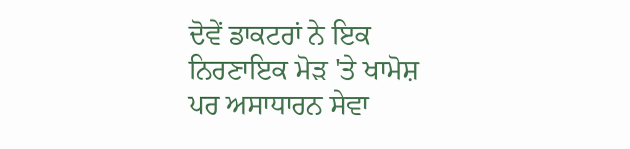ਦੋਵੇਂ ਡਾਕਟਰਾਂ ਨੇ ਇਕ ਨਿਰਣਾਇਕ ਮੋੜ 'ਤੇ ਖਾਮੋਸ਼ ਪਰ ਅਸਾਧਾਰਨ ਸੇਵਾ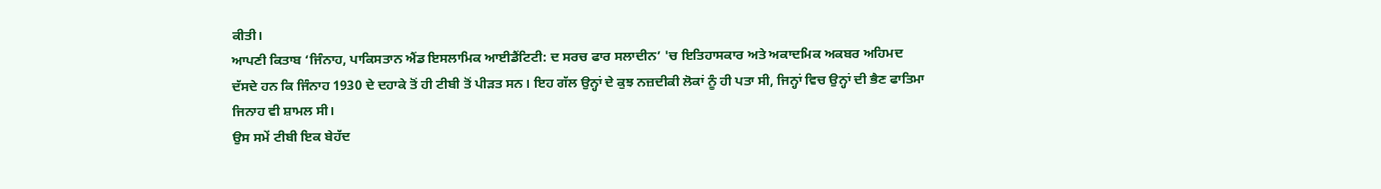ਕੀਤੀ।
ਆਪਣੀ ਕਿਤਾਬ ‘ਜਿੰਨਾਹ, ਪਾਕਿਸਤਾਨ ਐਂਡ ਇਸਲਾਮਿਕ ਆਈਡੈਂਟਿਟੀ: ਦ ਸਰਚ ਫਾਰ ਸਲਾਦੀਨ’ 'ਚ ਇਤਿਹਾਸਕਾਰ ਅਤੇ ਅਕਾਦਮਿਕ ਅਕਬਰ ਅਹਿਮਦ ਦੱਸਦੇ ਹਨ ਕਿ ਜਿੰਨਾਹ 1930 ਦੇ ਦਹਾਕੇ ਤੋਂ ਹੀ ਟੀਬੀ ਤੋਂ ਪੀੜਤ ਸਨ। ਇਹ ਗੱਲ ਉਨ੍ਹਾਂ ਦੇ ਕੁਝ ਨਜ਼ਦੀਕੀ ਲੋਕਾਂ ਨੂੰ ਹੀ ਪਤਾ ਸੀ, ਜਿਨ੍ਹਾਂ ਵਿਚ ਉਨ੍ਹਾਂ ਦੀ ਭੈਣ ਫਾਤਿਮਾ ਜਿਨਾਹ ਵੀ ਸ਼ਾਮਲ ਸੀ।
ਉਸ ਸਮੇਂ ਟੀਬੀ ਇਕ ਬੇਹੱਦ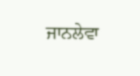ਜਾਨਲੇਵਾ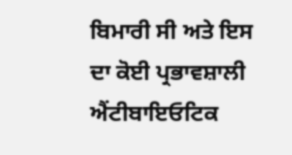ਬਿਮਾਰੀ ਸੀ ਅਤੇ ਇਸ ਦਾ ਕੋਈ ਪ੍ਰਭਾਵਸ਼ਾਲੀ ਐਂਟੀਬਾਇਓਟਿਕ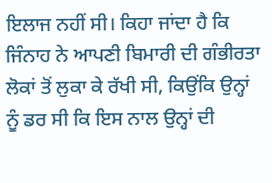ਇਲਾਜ ਨਹੀਂ ਸੀ। ਕਿਹਾ ਜਾਂਦਾ ਹੈ ਕਿ ਜਿੰਨਾਹ ਨੇ ਆਪਣੀ ਬਿਮਾਰੀ ਦੀ ਗੰਭੀਰਤਾ ਲੋਕਾਂ ਤੋਂ ਲੁਕਾ ਕੇ ਰੱਖੀ ਸੀ, ਕਿਉਂਕਿ ਉਨ੍ਹਾਂ ਨੂੰ ਡਰ ਸੀ ਕਿ ਇਸ ਨਾਲ ਉਨ੍ਹਾਂ ਦੀ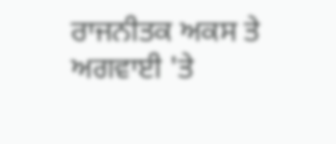ਰਾਜਨੀਤਕ ਅਕਸ ਤੇ ਅਗਵਾਈ 'ਤੇ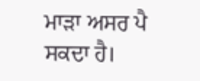ਮਾੜਾ ਅਸਰ ਪੈ ਸਕਦਾ ਹੈ।